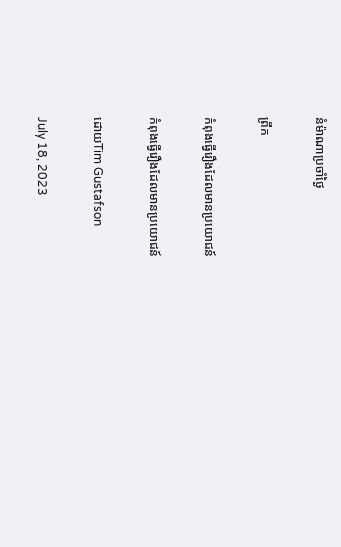នំម៉ាណាប្រចាំថ្ងៃ

ព្រឹក

កំពុងធ្វើរឿងដែលមានប្រយោជន៍

កំពុងធ្វើរឿងដែលមានប្រយោជន៍

ដោយTim Gustafson

July 18, 2023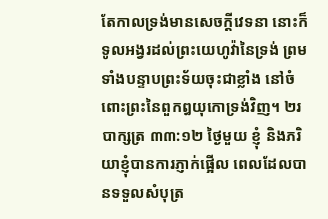តែកាលទ្រង់មានសេចក្តីវេទនា នោះក៏ទូលអង្វរដល់ព្រះយេហូវ៉ានៃទ្រង់ ព្រមទាំងបន្ទាបព្រះទ័យចុះជាខ្លាំង នៅចំពោះព្រះនៃពួកឰយុកោទ្រង់វិញ។ ២របាក្សត្រ ៣៣:១២ ថ្ងៃមួយ ខ្ញុំ និងភរិយាខ្ញុំបានការភ្ញាក់ផ្អើល ពេលដែលបានទទួលសំបុត្រ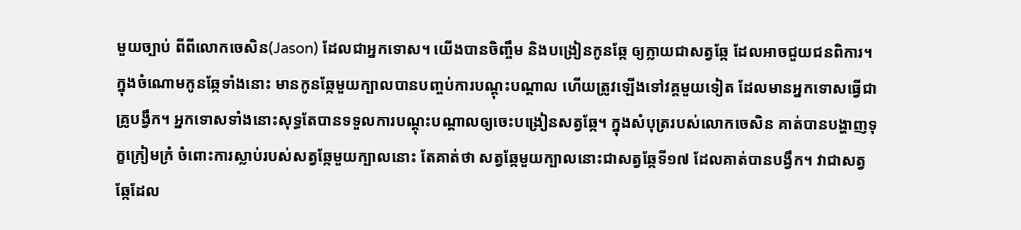មួយច្បាប់ ពីពីលោកចេសិន(Jason) ដែលជាអ្នកទោស។ យើងបានចិញ្ចឹម និងបង្រៀនកូនឆ្កែ ឲ្យក្លាយជាសត្វឆ្កែ ដែលអាចជួយជនពិការ។ ក្នុងចំណោមកូនឆ្កែទាំងនោះ មានកូនឆ្កែមួយក្បាលបានបញ្ចប់ការបណ្តុះបណ្តាល ហើយត្រូវឡើងទៅវគ្គមួយទៀត ដែលមានអ្នកទោសធ្វើជាគ្រូបង្វឹក។ អ្នកទោសទាំងនោះសុទ្ធតែបានទទួលការបណ្តុះបណ្តាលឲ្យចេះបង្រៀនសត្វឆ្កែ។ ក្នុងសំបុត្ររបស់លោកចេសិន គាត់បានបង្ហាញទុក្ខក្រៀមក្រំ ចំពោះការស្លាប់របស់សត្វឆ្កែមួយក្បាលនោះ តែគាត់ថា សត្វឆ្កែមួយក្បាលនោះជាសត្វឆ្កែទី១៧ ដែលគាត់បានបង្វឹក។ វាជាសត្វឆ្កែដែល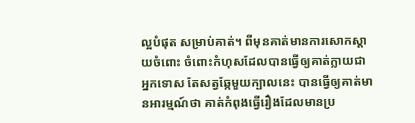ល្អបំផុត សម្រាប់គាត់។ ពីមុនគាត់មានការសោកស្តាយចំពោះ ចំពោះកំហុសដែលបានធ្វើឲ្យគាត់ក្លាយជាអ្នកទោស តែសត្វឆ្កែមួយក្បាលនេះ បានធ្វើឲ្យគាត់មានអារម្មណ៍ថា គាត់កំពុងធ្វើរឿងដែលមានប្រ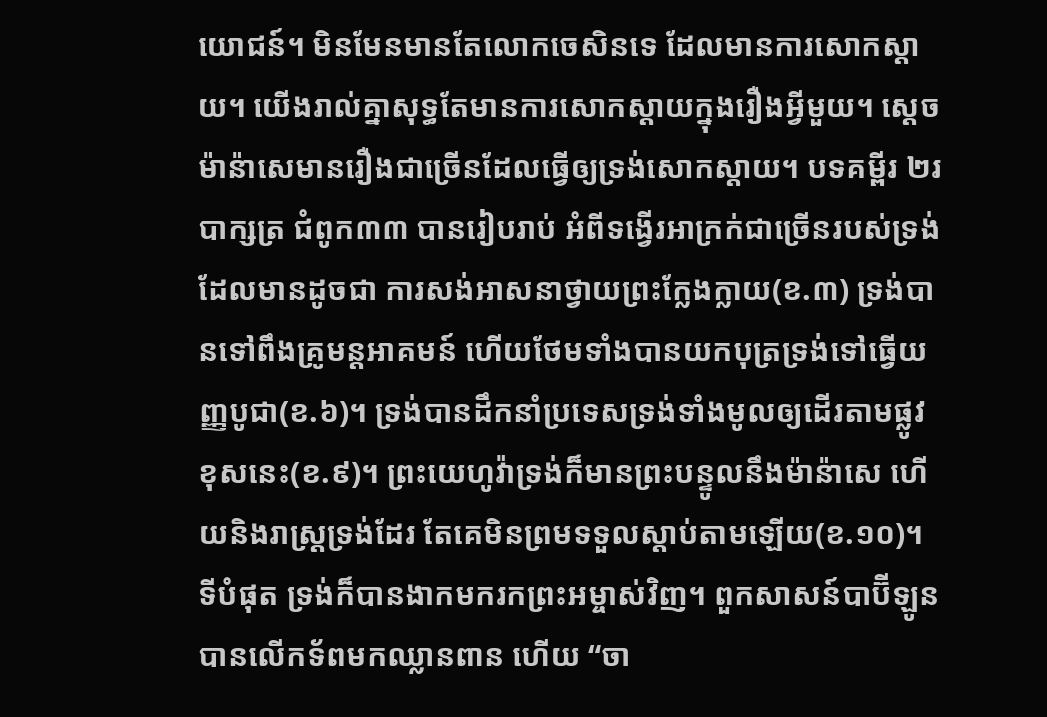យោជន៍។ មិនមែនមានតែលោកចេសិនទេ ដែលមានការសោកស្តាយ។ យើងរាល់គ្នាសុទ្ធតែមានការសោកស្តាយក្នុងរឿងអ្វីមួយ។ ស្តេចម៉ាន៉ាសេមានរឿងជាច្រើនដែលធ្វើឲ្យទ្រង់សោកស្តាយ។ បទគម្ពីរ ២របាក្សត្រ ជំពូក៣៣ បានរៀបរាប់ អំពីទង្វើរអាក្រក់ជាច្រើនរបស់ទ្រង់ ដែលមានដូចជា ការសង់អាសនាថ្វាយព្រះក្លែងក្លាយ(ខ.៣) ទ្រង់បានទៅពឹងគ្រូមន្តអាគមន៍ ហើយថែមទាំងបានយកបុត្រទ្រង់ទៅធ្វើយញ្ញបូជា(ខ.៦)។ ទ្រង់បានដឹកនាំប្រទេសទ្រង់ទាំងមូលឲ្យដើរតាមផ្លូវខុសនេះ(ខ.៩)។ ព្រះយេហូវ៉ាទ្រង់ក៏មានព្រះបន្ទូលនឹងម៉ាន៉ាសេ ហើយនិងរាស្ត្រទ្រង់ដែរ តែគេមិនព្រមទទួលស្តាប់តាមឡើយ(ខ.១០)។ ទីបំផុត ទ្រង់ក៏បានងាកមករកព្រះអម្ចាស់វិញ។ ពួកសាសន៍បាប៊ីឡូនបានលើកទ័ពមកឈ្លានពាន ហើយ “ចា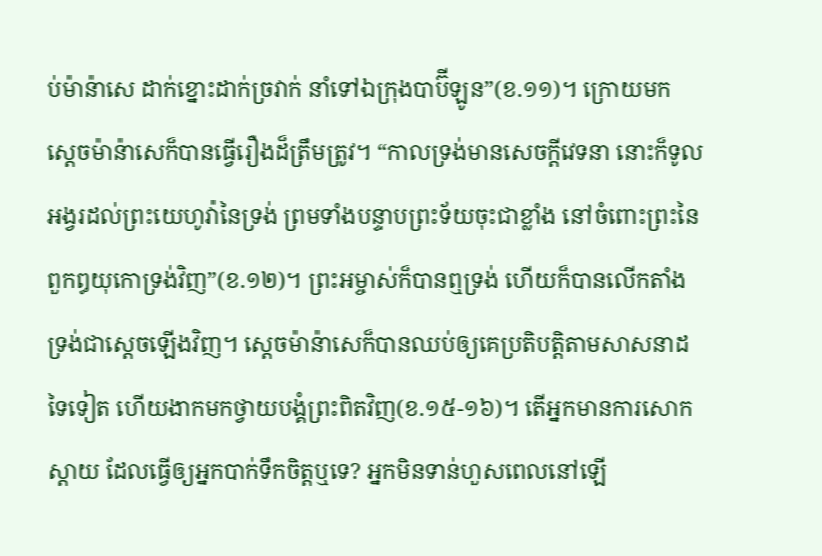ប់ម៉ាន៉ាសេ ដាក់ខ្នោះដាក់ច្រវាក់ នាំទៅឯក្រុងបាប៊ីឡូន”(ខ.១១)។ ក្រោយមក ស្តេចម៉ាន៉ាសេក៏បានធ្វើរឿងដ៏ត្រឹមត្រូវ។ “កាលទ្រង់មានសេចក្តីវេទនា នោះក៏ទូលអង្វរដល់ព្រះយេហូវ៉ានៃទ្រង់ ព្រមទាំងបន្ទាបព្រះទ័យចុះជាខ្លាំង នៅចំពោះព្រះនៃពួកឰយុកោទ្រង់វិញ”(ខ.១២)។ ព្រះអម្ចាស់ក៏បានឮទ្រង់ ហើយក៏បានលើកតាំងទ្រង់ជាស្តេចឡើងវិញ។ ស្តេចម៉ាន៉ាសេក៏បានឈប់ឲ្យគេប្រតិបត្តិតាមសាសនាដទៃទៀត ហើយងាកមកថ្វាយបង្គំព្រះពិតវិញ(ខ.១៥-១៦)។ តើអ្នកមានការសោកស្តាយ ដែលធ្វើឲ្យអ្នកបាក់ទឹកចិត្តឬទេ? អ្នកមិនទាន់ហួសពេលនៅឡើ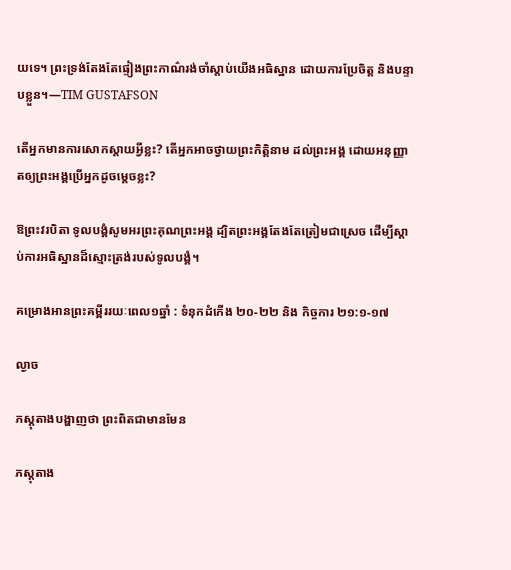យទេ។ ព្រះទ្រង់តែងតែផ្ទៀងព្រះកាណ៌រង់ចាំស្តាប់យើងអធិស្ឋាន ដោយការប្រែចិត្ត និងបន្ទាបខ្លួន។—TIM GUSTAFSON

តើអ្នកមានការសោកស្តាយអ្វីខ្លះ? តើអ្នកអាចថ្វាយព្រះកិត្តិនាម ដល់ព្រះអង្គ ដោយអនុញ្ញាតឲ្យព្រះអង្គប្រើអ្នកដូចម្តេចខ្លះ?

ឱព្រះវរបិតា ទូលបង្គំសូមអរព្រះគុណព្រះអង្គ ដ្បិតព្រះអង្គតែងតែត្រៀមជាស្រេច ដើម្បីស្តាប់ការអធិស្ឋានដ៏ស្មោះត្រង់របស់ទូលបង្គំ។

គម្រោងអានព្រះគម្ពីររយៈពេល១ឆ្នាំ : ទំនុកដំកើង ២០-២២ និង កិច្ចការ ២១:១-១៧

ល្ងាច

ភស្តុតាងបង្ហាញថា ព្រះពិតជាមានមែន

ភស្តុតាង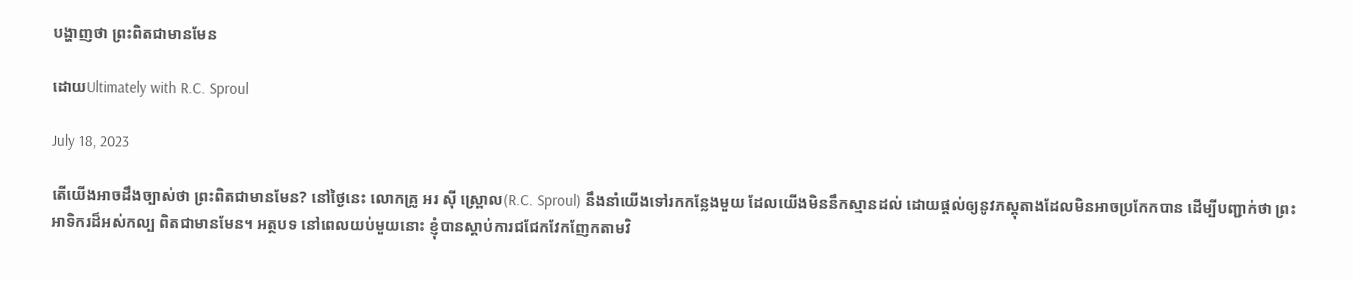បង្ហាញថា ព្រះពិតជាមានមែន

ដោយUltimately with R.C. Sproul

July 18, 2023

តើយើងអាចដឹងច្បាស់ថា ព្រះពិតជាមានមែន? នៅថ្ងៃនេះ លោកគ្រូ អរ ស៊ី ស្ព្រោល(R.C. Sproul) នឹងនាំយើងទៅរកកន្លែងមួយ ដែលយើងមិននឹកស្មានដល់ ដោយផ្តល់ឲ្យនូវភស្តុតាងដែលមិនអាចប្រកែកបាន ដើម្បីបញ្ជាក់ថា ព្រះអាទិករដ៏អស់កល្ប ពិតជាមានមែន។ អត្ថបទ នៅពេលយប់មួយនោះ ខ្ញុំបានស្តាប់ការជជែកវែកញែកតាមវិ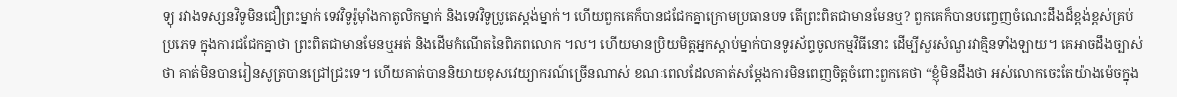ទ្យុ រវាងទស្សនវិទូមិនជឿព្រះម្នាក់ ទេវវិទូរ៉ូម៉ាំងកាតូលិកម្នាក់ និងទេវវិទូប្រូតេស្តង់ម្នាក់។ ហើយពួកគេក៏បានជជែកគ្នាក្រោមប្រធានបទ តើព្រះពិតជាមានមែនឬ? ពួកគេក៏បានបញ្ចេញចំណេះដឹងដ៏ខ្ពង់ខ្ពស់គ្រប់ប្រភេទ ក្នុងការជជែកគ្នាថា ព្រះពិតជាមានមែនឬអត់ និងដើមកំណើតនៃពិភពលោក ។ល។ ហើយមានប្រិយមិត្តអ្នកស្តាប់ម្នាក់បានទូរស័ព្ទចូលកម្មវិធីនោះ ដើម្បីសួរសំណួរវាគ្មិនទាំងឡាយ។ គេអាចដឹងច្បាស់ថា គាត់មិនបានរៀនសូត្របានជ្រៅជ្រះទេ។ ហើយគាត់បាននិយាយខុសវេយ្យាករណ៍ច្រើនណាស់ ខណៈពេលដែលគាត់សម្ដែងការមិនពេញចិត្តចំពោះពួកគេថា “ខ្ញុំមិនដឹងថា អស់លោកចេះតែយ៉ាងម៉េចក្នុង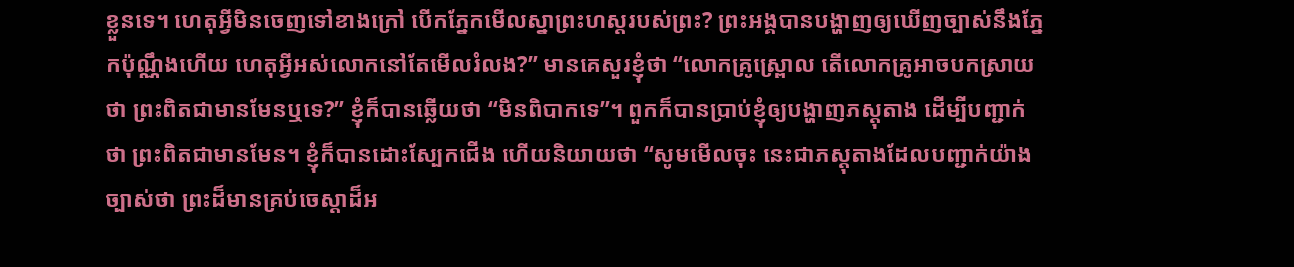ខ្លួនទេ។ ហេតុអ្វីមិនចេញទៅខាងក្រៅ បើកភ្នែកមើលស្នាព្រះហស្តរបស់ព្រះ? ព្រះអង្គបានបង្ហាញឲ្យឃើញច្បាស់នឹងភ្នែកប៉ុណ្ណឹងហើយ ហេតុអ្វីអស់លោកនៅតែមើលរំលង?” មានគេសួរខ្ញុំថា “លោកគ្រូស្ព្រោល តើលោកគ្រូអាចបកស្រាយថា ព្រះពិតជាមានមែនឬទេ?” ខ្ញុំក៏បានឆ្លើយថា “មិនពិបាកទេ”។ ពួកក៏បានប្រាប់ខ្ញុំឲ្យបង្ហាញភស្តុតាង ដើម្បីបញ្ជាក់ថា ព្រះពិតជាមានមែន។ ខ្ញុំក៏បានដោះស្បែកជើង ហើយនិយាយថា “សូមមើលចុះ នេះជាភស្តុតាងដែលបញ្ជាក់យ៉ាងច្បាស់ថា ព្រះដ៏មានគ្រប់ចេស្តាដ៏អ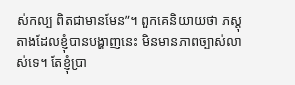ស់កល្ប ពិតជាមានមែន”។ ពួកគេនិយាយថា ភស្តុតាងដែលខ្ញុំបានបង្ហាញនេះ មិនមានភាពច្បាស់លាស់ទេ។ តែខ្ញុំប្រា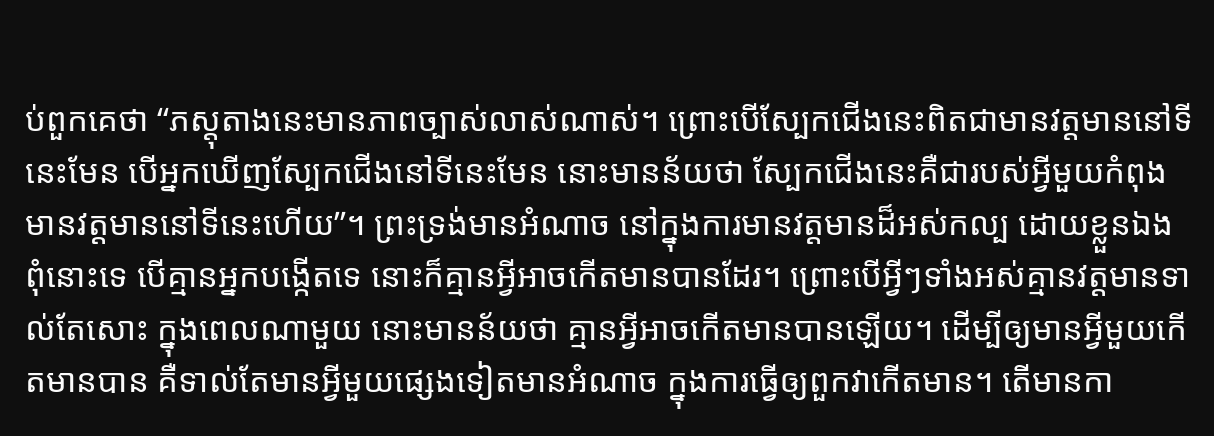ប់ពួកគេថា “ភស្តុតាងនេះមានភាពច្បាស់លាស់ណាស់។ ព្រោះបើស្បែកជើងនេះពិតជាមានវត្តមាននៅទីនេះមែន បើអ្នកឃើញស្បែកជើងនៅទីនេះមែន នោះមានន័យថា ស្បែកជើងនេះគឺជារបស់អ្វីមួយកំពុងមានវត្តមាននៅទីនេះហើយ”។ ព្រះទ្រង់មានអំណាច នៅក្នុងការមានវត្តមានដ៏អស់កល្ប ដោយខ្លួនឯង ពុំនោះទេ បើគ្មានអ្នកបង្កើតទេ នោះក៏គ្មានអ្វីអាចកើតមានបានដែរ។ ព្រោះបើអ្វីៗទាំងអស់គ្មានវត្តមានទាល់តែសោះ ក្នុងពេលណាមួយ នោះមានន័យថា គ្មានអ្វីអាចកើតមានបានឡើយ។ ដើម្បីឲ្យមានអ្វីមួយកើតមានបាន គឺទាល់តែមានអ្វីមួយផ្សេងទៀតមានអំណាច ក្នុងការធ្វើឲ្យពួកវាកើតមាន។ តើមានកា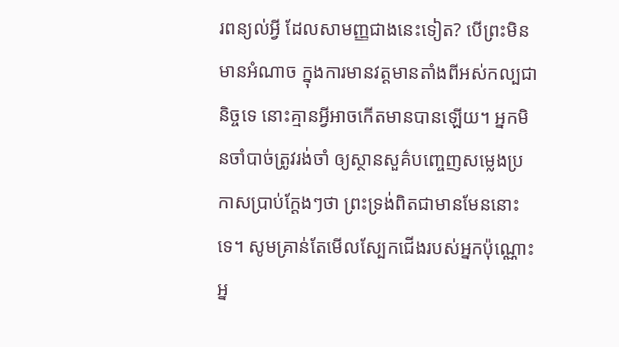រពន្យល់អ្វី ដែលសាមញ្ញជាងនេះទៀត? បើព្រះមិនមានអំណាច ក្នុងការមានវត្តមានតាំងពីអស់កល្បជានិច្ចទេ នោះគ្មានអ្វីអាចកើតមានបានឡើយ។ អ្នកមិនចាំបាច់ត្រូវរង់ចាំ ឲ្យស្ថានសួគ៌បញ្ចេញសម្លេងប្រកាសប្រាប់ក្តែងៗថា ព្រះទ្រង់ពិតជាមានមែននោះទេ។ សូមគ្រាន់តែមើលស្បែកជើងរបស់អ្នកប៉ុណ្ណោះ អ្ន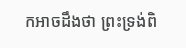កអាចដឹងថា ព្រះទ្រង់ពិ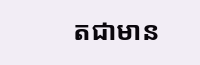តជាមាន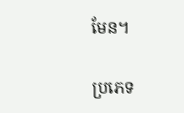មែន។

ប្រភេទ